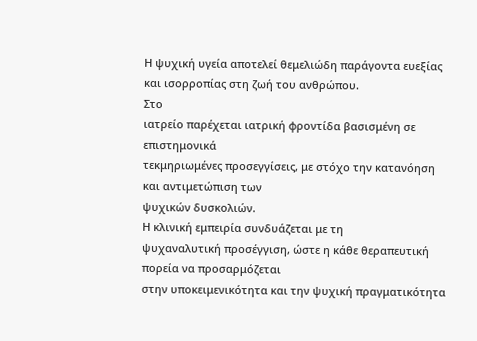Η ψυχική υγεία αποτελεί θεμελιώδη παράγοντα ευεξίας και ισορροπίας στη ζωή του ανθρώπου.
Στο
ιατρείο παρέχεται ιατρική φροντίδα βασισμένη σε επιστημονικά
τεκμηριωμένες προσεγγίσεις, με στόχο την κατανόηση και αντιμετώπιση των
ψυχικών δυσκολιών.
Η κλινική εμπειρία συνδυάζεται με τη
ψυχαναλυτική προσέγγιση, ώστε η κάθε θεραπευτική πορεία να προσαρμόζεται
στην υποκειμενικότητα και την ψυχική πραγματικότητα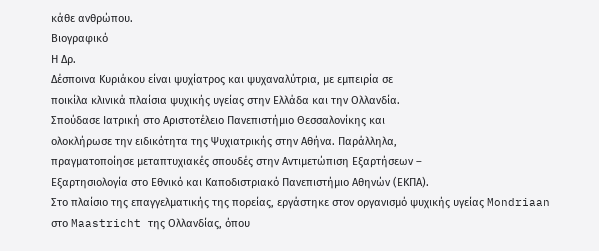κάθε ανθρώπου.
Βιογραφικό
Η Δρ.
Δέσποινα Κυριάκου είναι ψυχίατρος και ψυχαναλύτρια, με εμπειρία σε
ποικίλα κλινικά πλαίσια ψυχικής υγείας στην Ελλάδα και την Ολλανδία.
Σπούδασε Ιατρική στο Αριστοτέλειο Πανεπιστήμιο Θεσσαλονίκης και
ολοκλήρωσε την ειδικότητα της Ψυχιατρικής στην Αθήνα. Παράλληλα,
πραγματοποίησε μεταπτυχιακές σπουδές στην Αντιμετώπιση Εξαρτήσεων –
Εξαρτησιολογία στο Εθνικό και Καποδιστριακό Πανεπιστήμιο Αθηνών (ΕΚΠΑ).
Στο πλαίσιο της επαγγελματικής της πορείας, εργάστηκε στον οργανισμό ψυχικής υγείας Mondriaan στο Maastricht της Ολλανδίας, όπου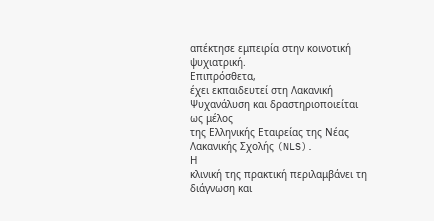απέκτησε εμπειρία στην κοινοτική ψυχιατρική.
Επιπρόσθετα,
έχει εκπαιδευτεί στη Λακανική Ψυχανάλυση και δραστηριοποιείται ως μέλος
της Ελληνικής Εταιρείας της Νέας Λακανικής Σχολής (NLS).
Η
κλινική της πρακτική περιλαμβάνει τη διάγνωση και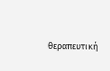θεραπευτική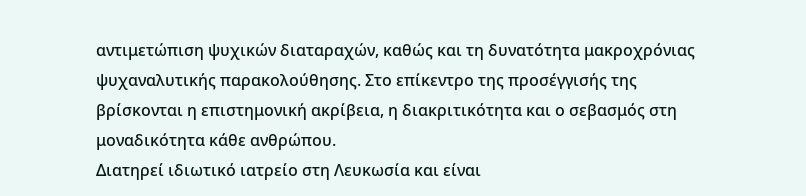αντιμετώπιση ψυχικών διαταραχών, καθώς και τη δυνατότητα μακροχρόνιας
ψυχαναλυτικής παρακολούθησης. Στο επίκεντρο της προσέγγισής της
βρίσκονται η επιστημονική ακρίβεια, η διακριτικότητα και ο σεβασμός στη
μοναδικότητα κάθε ανθρώπου.
Διατηρεί ιδιωτικό ιατρείο στη Λευκωσία και είναι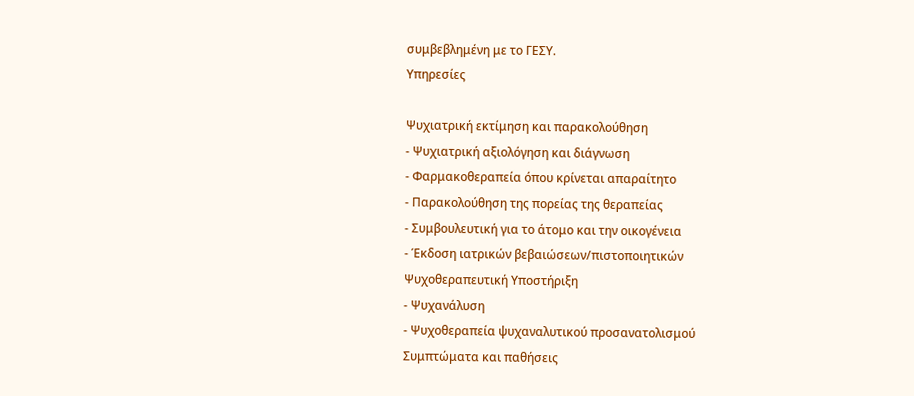συμβεβλημένη με το ΓΕΣΥ.
Υπηρεσίες

Ψυχιατρική εκτίμηση και παρακολούθηση
- Ψυχιατρική αξιολόγηση και διάγνωση
- Φαρμακοθεραπεία όπου κρίνεται απαραίτητο
- Παρακολούθηση της πορείας της θεραπείας
- Συμβουλευτική για το άτομο και την οικογένεια
- Έκδοση ιατρικών βεβαιώσεων/πιστοποιητικών
Ψυχοθεραπευτική Υποστήριξη
- Ψυχανάλυση
- Ψυχοθεραπεία ψυχαναλυτικού προσανατολισμού
Συμπτώματα και παθήσεις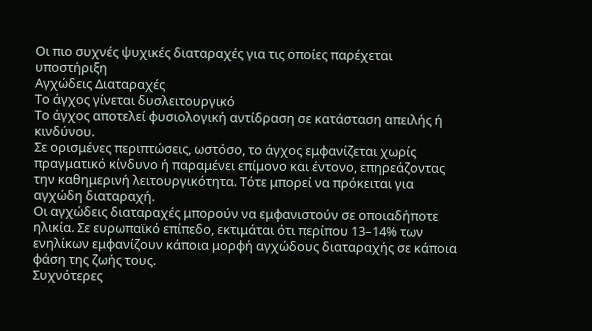Οι πιο συχνές ψυχικές διαταραχές για τις οποίες παρέχεται υποστήριξη
Αγχώδεις Διαταραχές
Το άγχος γίνεται δυσλειτουργικό
Το άγχος αποτελεί φυσιολογική αντίδραση σε κατάσταση απειλής ή κινδύνου.
Σε ορισμένες περιπτώσεις, ωστόσο, το άγχος εμφανίζεται χωρίς πραγματικό κίνδυνο ή παραμένει επίμονο και έντονο, επηρεάζοντας την καθημερινή λειτουργικότητα. Τότε μπορεί να πρόκειται για αγχώδη διαταραχή.
Οι αγχώδεις διαταραχές μπορούν να εμφανιστούν σε οποιαδήποτε ηλικία. Σε ευρωπαϊκό επίπεδο, εκτιμάται ότι περίπου 13–14% των ενηλίκων εμφανίζουν κάποια μορφή αγχώδους διαταραχής σε κάποια φάση της ζωής τους.
Συχνότερες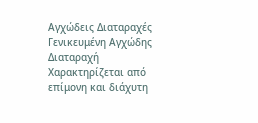Αγχώδεις Διαταραχές
Γενικευμένη Αγχώδης Διαταραχή
Χαρακτηρίζεται από
επίμονη και διάχυτη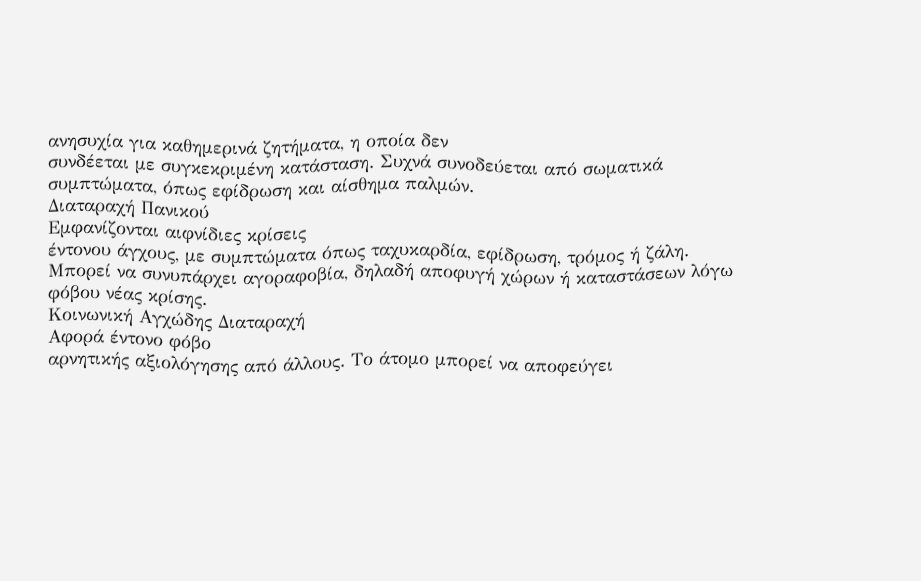ανησυχία για καθημερινά ζητήματα, η οποία δεν
συνδέεται με συγκεκριμένη κατάσταση. Συχνά συνοδεύεται από σωματικά
συμπτώματα, όπως εφίδρωση και αίσθημα παλμών.
Διαταραχή Πανικού
Εμφανίζονται αιφνίδιες κρίσεις
έντονου άγχους, με συμπτώματα όπως ταχυκαρδία, εφίδρωση, τρόμος ή ζάλη.
Μπορεί να συνυπάρχει αγοραφοβία, δηλαδή αποφυγή χώρων ή καταστάσεων λόγω
φόβου νέας κρίσης.
Κοινωνική Αγχώδης Διαταραχή
Αφορά έντονο φόβο
αρνητικής αξιολόγησης από άλλους. Το άτομο μπορεί να αποφεύγει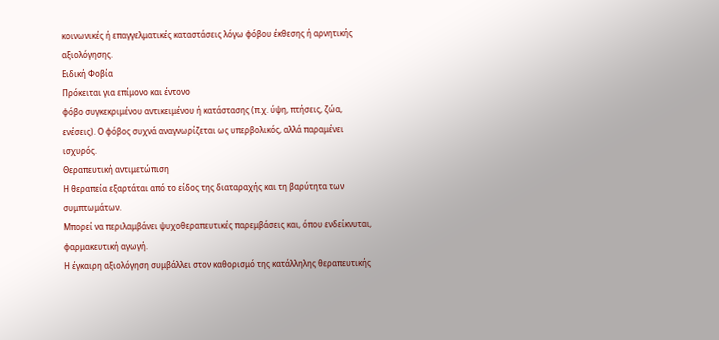κοινωνικές ή επαγγελματικές καταστάσεις λόγω φόβου έκθεσης ή αρνητικής
αξιολόγησης.
Ειδική Φοβία
Πρόκειται για επίμονο και έντονο
φόβο συγκεκριμένου αντικειμένου ή κατάστασης (π.χ. ύψη, πτήσεις, ζώα,
ενέσεις). Ο φόβος συχνά αναγνωρίζεται ως υπερβολικός, αλλά παραμένει
ισχυρός.
Θεραπευτική αντιμετώπιση
Η θεραπεία εξαρτάται από το είδος της διαταραχής και τη βαρύτητα των συμπτωμάτων.
Μπορεί να περιλαμβάνει ψυχοθεραπευτικές παρεμβάσεις και, όπου ενδείκνυται, φαρμακευτική αγωγή.
Η έγκαιρη αξιολόγηση συμβάλλει στον καθορισμό της κατάλληλης θεραπευτικής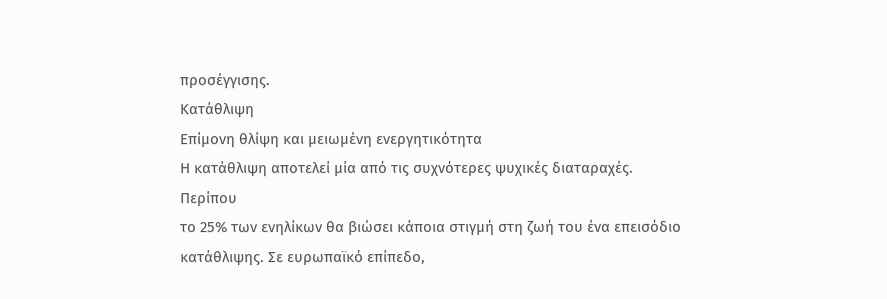προσέγγισης.
Κατάθλιψη
Επίμονη θλίψη και μειωμένη ενεργητικότητα
Η κατάθλιψη αποτελεί μία από τις συχνότερες ψυχικές διαταραχές.
Περίπου
το 25% των ενηλίκων θα βιώσει κάποια στιγμή στη ζωή του ένα επεισόδιο
κατάθλιψης. Σε ευρωπαϊκό επίπεδο,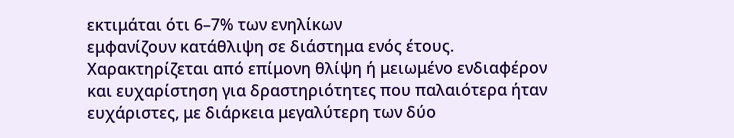εκτιμάται ότι 6–7% των ενηλίκων
εμφανίζουν κατάθλιψη σε διάστημα ενός έτους.
Χαρακτηρίζεται από επίμονη θλίψη ή μειωμένο ενδιαφέρον και ευχαρίστηση για δραστηριότητες που παλαιότερα ήταν ευχάριστες, με διάρκεια μεγαλύτερη των δύο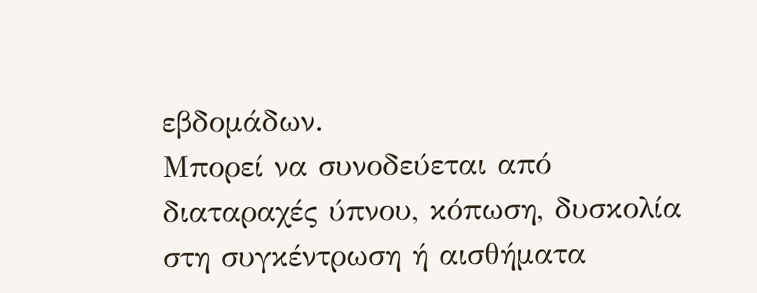εβδομάδων.
Μπορεί να συνοδεύεται από διαταραχές ύπνου, κόπωση, δυσκολία στη συγκέντρωση ή αισθήματα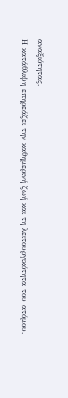αναξιότητας.
Η κατάθλιψη επηρεάζει την καθημερινή ζωή και τη λειτουργικότητα του ατόμου.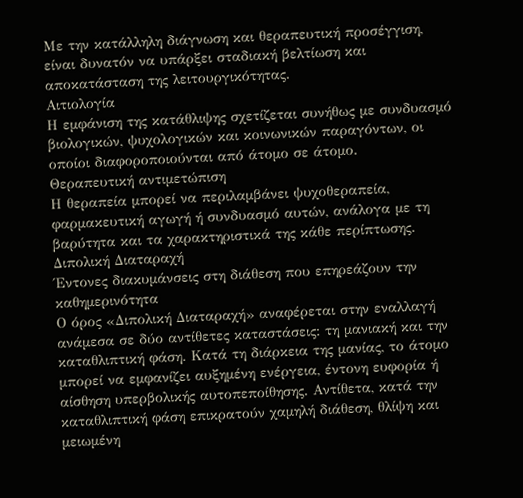Με την κατάλληλη διάγνωση και θεραπευτική προσέγγιση, είναι δυνατόν να υπάρξει σταδιακή βελτίωση και αποκατάσταση της λειτουργικότητας.
Αιτιολογία
Η εμφάνιση της κατάθλιψης σχετίζεται συνήθως με συνδυασμό βιολογικών, ψυχολογικών και κοινωνικών παραγόντων, οι οποίοι διαφοροποιούνται από άτομο σε άτομο.
Θεραπευτική αντιμετώπιση
Η θεραπεία μπορεί να περιλαμβάνει ψυχοθεραπεία, φαρμακευτική αγωγή ή συνδυασμό αυτών, ανάλογα με τη βαρύτητα και τα χαρακτηριστικά της κάθε περίπτωσης.
Διπολική Διαταραχή
Έντονες διακυμάνσεις στη διάθεση που επηρεάζουν την καθημερινότητα
Ο όρος «Διπολική Διαταραχή» αναφέρεται στην εναλλαγή ανάμεσα σε δύο αντίθετες καταστάσεις: τη μανιακή και την καταθλιπτική φάση. Κατά τη διάρκεια της μανίας, το άτομο μπορεί να εμφανίζει αυξημένη ενέργεια, έντονη ευφορία ή αίσθηση υπερβολικής αυτοπεποίθησης. Αντίθετα, κατά την καταθλιπτική φάση επικρατούν χαμηλή διάθεση, θλίψη και μειωμένη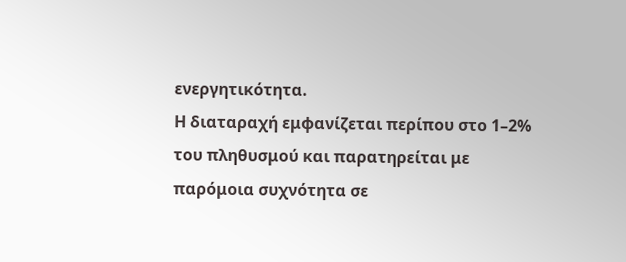ενεργητικότητα.
Η διαταραχή εμφανίζεται περίπου στο 1–2% του πληθυσμού και παρατηρείται με παρόμοια συχνότητα σε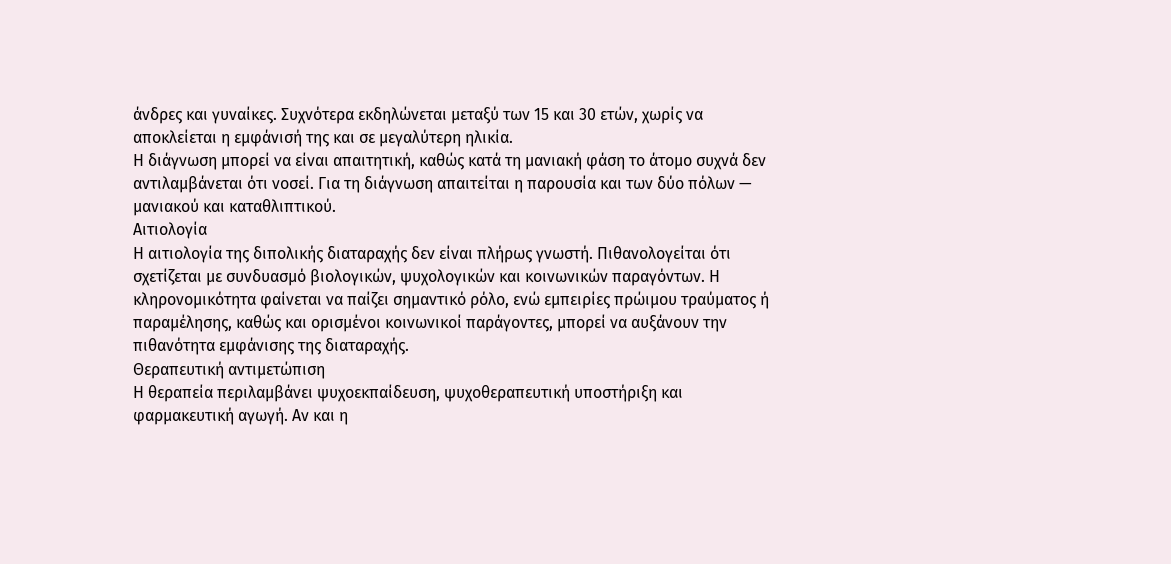άνδρες και γυναίκες. Συχνότερα εκδηλώνεται μεταξύ των 15 και 30 ετών, χωρίς να αποκλείεται η εμφάνισή της και σε μεγαλύτερη ηλικία.
Η διάγνωση μπορεί να είναι απαιτητική, καθώς κατά τη μανιακή φάση το άτομο συχνά δεν αντιλαμβάνεται ότι νοσεί. Για τη διάγνωση απαιτείται η παρουσία και των δύο πόλων — μανιακού και καταθλιπτικού.
Αιτιολογία
Η αιτιολογία της διπολικής διαταραχής δεν είναι πλήρως γνωστή. Πιθανολογείται ότι σχετίζεται με συνδυασμό βιολογικών, ψυχολογικών και κοινωνικών παραγόντων. Η κληρονομικότητα φαίνεται να παίζει σημαντικό ρόλο, ενώ εμπειρίες πρώιμου τραύματος ή παραμέλησης, καθώς και ορισμένοι κοινωνικοί παράγοντες, μπορεί να αυξάνουν την πιθανότητα εμφάνισης της διαταραχής.
Θεραπευτική αντιμετώπιση
Η θεραπεία περιλαμβάνει ψυχοεκπαίδευση, ψυχοθεραπευτική υποστήριξη και φαρμακευτική αγωγή. Αν και η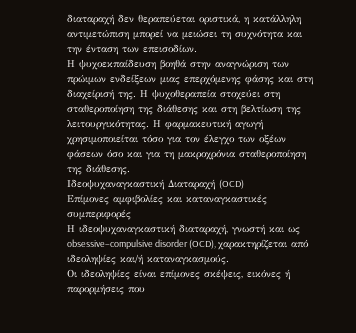διαταραχή δεν θεραπεύεται οριστικά, η κατάλληλη αντιμετώπιση μπορεί να μειώσει τη συχνότητα και την ένταση των επεισοδίων.
Η ψυχοεκπαίδευση βοηθά στην αναγνώριση των πρώιμων ενδείξεων μιας επερχόμενης φάσης και στη διαχείρισή της. Η ψυχοθεραπεία στοχεύει στη σταθεροποίηση της διάθεσης και στη βελτίωση της λειτουργικότητας. Η φαρμακευτική αγωγή χρησιμοποιείται τόσο για τον έλεγχο των οξέων φάσεων όσο και για τη μακροχρόνια σταθεροποίηση της διάθεσης.
Ιδεοψυχαναγκαστική Διαταραχή (OCD)
Επίμονες αμφιβολίες και καταναγκαστικές συμπεριφορές
Η ιδεοψυχαναγκαστική διαταραχή, γνωστή και ως obsessive–compulsive disorder (OCD), χαρακτηρίζεται από ιδεοληψίες και/ή καταναγκασμούς.
Οι ιδεοληψίες είναι επίμονες σκέψεις, εικόνες ή παρορμήσεις που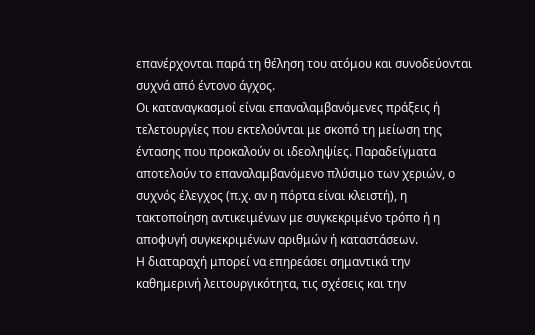επανέρχονται παρά τη θέληση του ατόμου και συνοδεύονται συχνά από έντονο άγχος.
Οι καταναγκασμοί είναι επαναλαμβανόμενες πράξεις ή τελετουργίες που εκτελούνται με σκοπό τη μείωση της έντασης που προκαλούν οι ιδεοληψίες. Παραδείγματα αποτελούν το επαναλαμβανόμενο πλύσιμο των χεριών, ο συχνός έλεγχος (π.χ. αν η πόρτα είναι κλειστή), η τακτοποίηση αντικειμένων με συγκεκριμένο τρόπο ή η αποφυγή συγκεκριμένων αριθμών ή καταστάσεων.
Η διαταραχή μπορεί να επηρεάσει σημαντικά την καθημερινή λειτουργικότητα, τις σχέσεις και την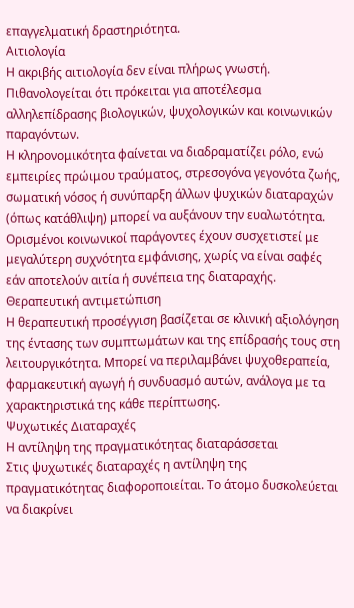επαγγελματική δραστηριότητα.
Αιτιολογία
Η ακριβής αιτιολογία δεν είναι πλήρως γνωστή. Πιθανολογείται ότι πρόκειται για αποτέλεσμα αλληλεπίδρασης βιολογικών, ψυχολογικών και κοινωνικών παραγόντων.
Η κληρονομικότητα φαίνεται να διαδραματίζει ρόλο, ενώ εμπειρίες πρώιμου τραύματος, στρεσογόνα γεγονότα ζωής, σωματική νόσος ή συνύπαρξη άλλων ψυχικών διαταραχών (όπως κατάθλιψη) μπορεί να αυξάνουν την ευαλωτότητα. Ορισμένοι κοινωνικοί παράγοντες έχουν συσχετιστεί με μεγαλύτερη συχνότητα εμφάνισης, χωρίς να είναι σαφές εάν αποτελούν αιτία ή συνέπεια της διαταραχής.
Θεραπευτική αντιμετώπιση
Η θεραπευτική προσέγγιση βασίζεται σε κλινική αξιολόγηση της έντασης των συμπτωμάτων και της επίδρασής τους στη λειτουργικότητα. Μπορεί να περιλαμβάνει ψυχοθεραπεία, φαρμακευτική αγωγή ή συνδυασμό αυτών, ανάλογα με τα χαρακτηριστικά της κάθε περίπτωσης.
Ψυχωτικές Διαταραχές
Η αντίληψη της πραγματικότητας διαταράσσεται
Στις ψυχωτικές διαταραχές η αντίληψη της πραγματικότητας διαφοροποιείται. Το άτομο δυσκολεύεται να διακρίνει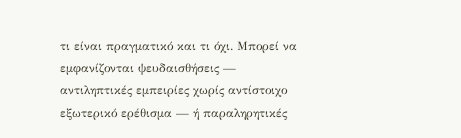τι είναι πραγματικό και τι όχι. Μπορεί να εμφανίζονται ψευδαισθήσεις — αντιληπτικές εμπειρίες χωρίς αντίστοιχο εξωτερικό ερέθισμα — ή παραληρητικές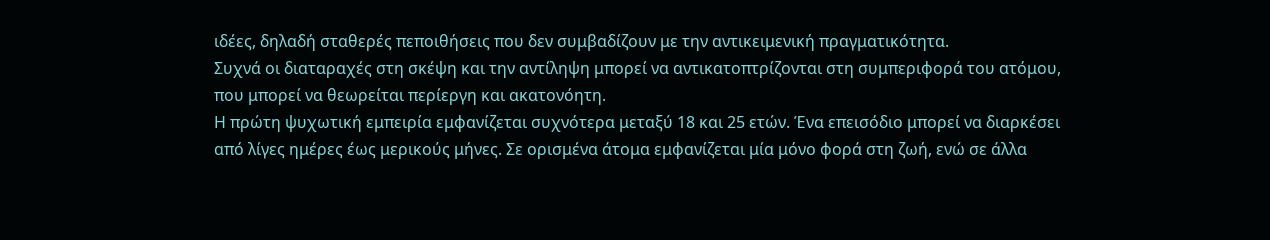ιδέες, δηλαδή σταθερές πεποιθήσεις που δεν συμβαδίζουν με την αντικειμενική πραγματικότητα.
Συχνά οι διαταραχές στη σκέψη και την αντίληψη μπορεί να αντικατοπτρίζονται στη συμπεριφορά του ατόμου, που μπορεί να θεωρείται περίεργη και ακατονόητη.
Η πρώτη ψυχωτική εμπειρία εμφανίζεται συχνότερα μεταξύ 18 και 25 ετών. Ένα επεισόδιο μπορεί να διαρκέσει από λίγες ημέρες έως μερικούς μήνες. Σε ορισμένα άτομα εμφανίζεται μία μόνο φορά στη ζωή, ενώ σε άλλα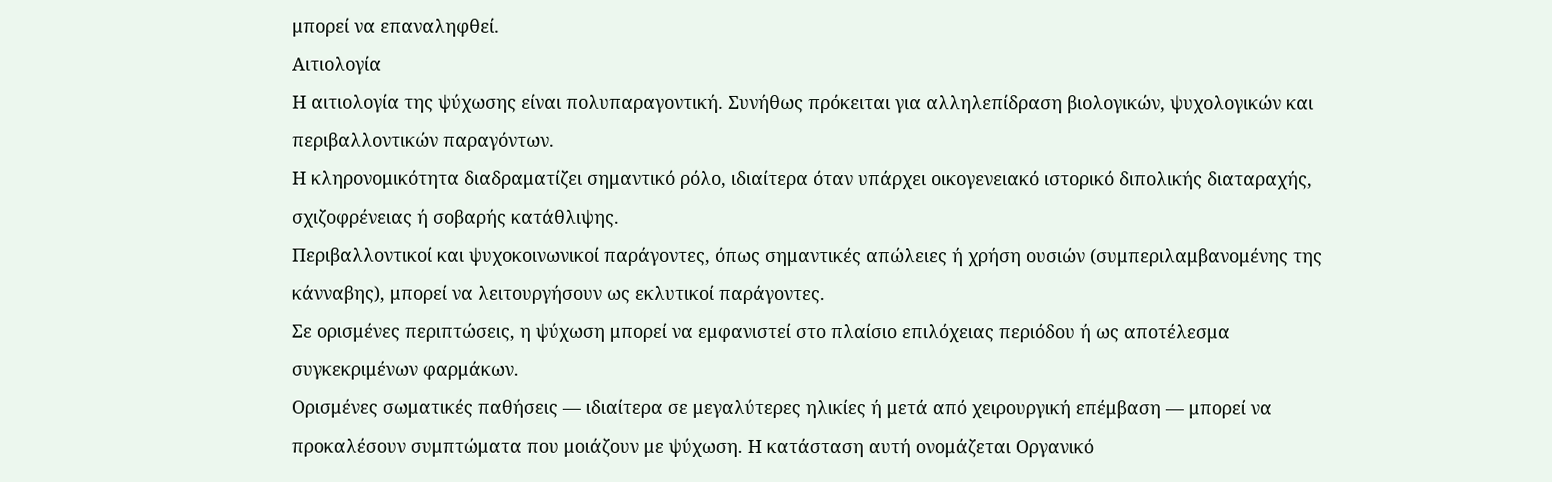μπορεί να επαναληφθεί.
Αιτιολογία
Η αιτιολογία της ψύχωσης είναι πολυπαραγοντική. Συνήθως πρόκειται για αλληλεπίδραση βιολογικών, ψυχολογικών και περιβαλλοντικών παραγόντων.
Η κληρονομικότητα διαδραματίζει σημαντικό ρόλο, ιδιαίτερα όταν υπάρχει οικογενειακό ιστορικό διπολικής διαταραχής, σχιζοφρένειας ή σοβαρής κατάθλιψης.
Περιβαλλοντικοί και ψυχοκοινωνικοί παράγοντες, όπως σημαντικές απώλειες ή χρήση ουσιών (συμπεριλαμβανομένης της κάνναβης), μπορεί να λειτουργήσουν ως εκλυτικοί παράγοντες.
Σε ορισμένες περιπτώσεις, η ψύχωση μπορεί να εμφανιστεί στο πλαίσιο επιλόχειας περιόδου ή ως αποτέλεσμα συγκεκριμένων φαρμάκων.
Ορισμένες σωματικές παθήσεις — ιδιαίτερα σε μεγαλύτερες ηλικίες ή μετά από χειρουργική επέμβαση — μπορεί να προκαλέσουν συμπτώματα που μοιάζουν με ψύχωση. Η κατάσταση αυτή ονομάζεται Οργανικό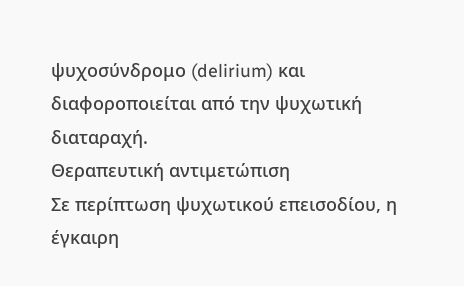ψυχοσύνδρομο (delirium) και διαφοροποιείται από την ψυχωτική διαταραχή.
Θεραπευτική αντιμετώπιση
Σε περίπτωση ψυχωτικού επεισοδίου, η έγκαιρη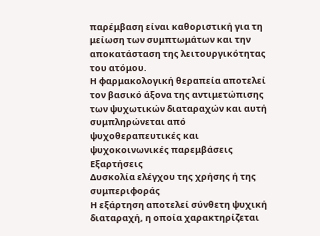παρέμβαση είναι καθοριστική για τη μείωση των συμπτωμάτων και την αποκατάσταση της λειτουργικότητας του ατόμου.
Η φαρμακολογική θεραπεία αποτελεί τον βασικό άξονα της αντιμετώπισης των ψυχωτικών διαταραχών και αυτή συμπληρώνεται από ψυχοθεραπευτικές και ψυχοκοινωνικές παρεμβάσεις
Εξαρτήσεις
Δυσκολία ελέγχου της χρήσης ή της συμπεριφοράς
Η εξάρτηση αποτελεί σύνθετη ψυχική διαταραχή, η οποία χαρακτηρίζεται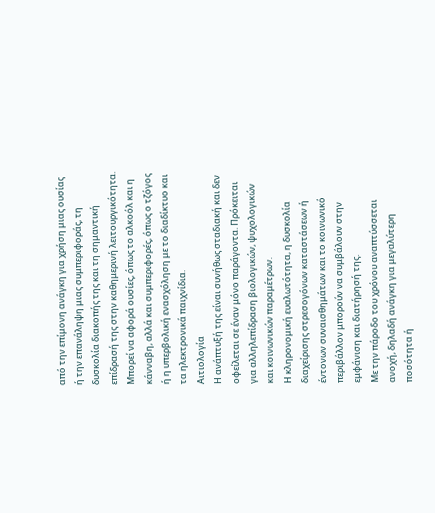από την επίμονη ανάγκη για χρήση μιας ουσίας ή την επανάληψη μιας συμπεριφοράς, τη δυσκολία διακοπής της και τη σημαντική επίδρασή της στην καθημερινή λειτουργικότητα.
Μπορεί να αφορά ουσίες, όπως το αλκοόλ και η κάνναβη, αλλά και συμπεριφορές, όπως ο τζόγος ή η υπερβολική ενασχόληση με το διαδίκτυο και τα ηλεκτρονικά παιχνίδια.
Αιτιολογία
Η ανάπτυξή της είναι συνήθως σταδιακή και δεν οφείλεται σε έναν μόνο παράγοντα. Πρόκειται για αλληλεπίδραση βιολογικών, ψυχολογικών και κοινωνικών παραμέτρων.
Η κληρονομική ευαλωτότητα, η δυσκολία διαχείρισης στρεσογόνων καταστάσεων ή έντονων συναισθημάτων και το κοινωνικό περιβάλλον μπορούν να συμβάλουν στην εμφάνιση και διατήρησή της.
Με την πάροδο του χρόνου αναπτύσσεται ανοχή, δηλαδή ανάγκη για μεγαλύτερη ποσότητα ή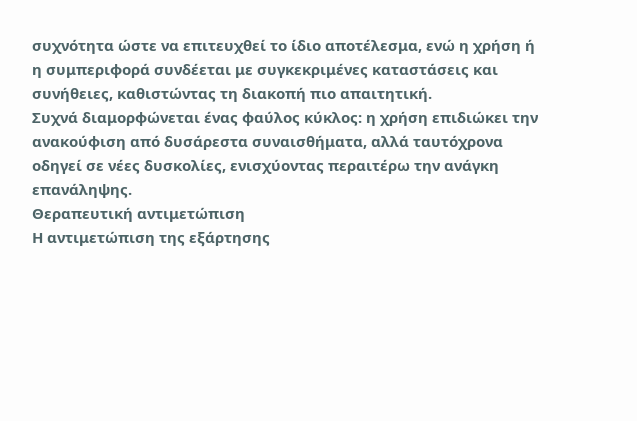συχνότητα ώστε να επιτευχθεί το ίδιο αποτέλεσμα, ενώ η χρήση ή η συμπεριφορά συνδέεται με συγκεκριμένες καταστάσεις και συνήθειες, καθιστώντας τη διακοπή πιο απαιτητική.
Συχνά διαμορφώνεται ένας φαύλος κύκλος: η χρήση επιδιώκει την ανακούφιση από δυσάρεστα συναισθήματα, αλλά ταυτόχρονα οδηγεί σε νέες δυσκολίες, ενισχύοντας περαιτέρω την ανάγκη επανάληψης.
Θεραπευτική αντιμετώπιση
Η αντιμετώπιση της εξάρτησης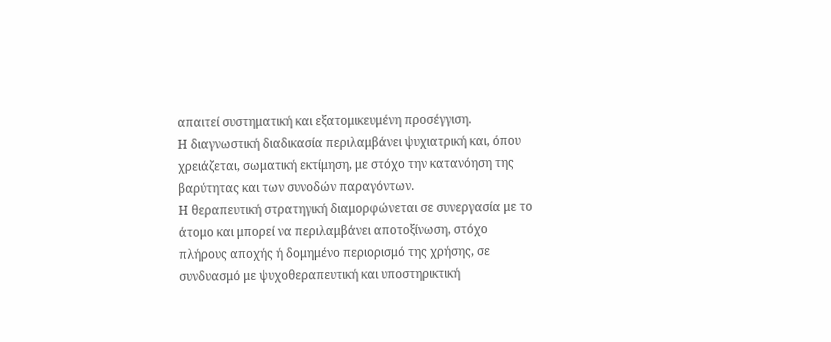απαιτεί συστηματική και εξατομικευμένη προσέγγιση.
Η διαγνωστική διαδικασία περιλαμβάνει ψυχιατρική και, όπου χρειάζεται, σωματική εκτίμηση, με στόχο την κατανόηση της βαρύτητας και των συνοδών παραγόντων.
Η θεραπευτική στρατηγική διαμορφώνεται σε συνεργασία με το άτομο και μπορεί να περιλαμβάνει αποτοξίνωση, στόχο πλήρους αποχής ή δομημένο περιορισμό της χρήσης, σε συνδυασμό με ψυχοθεραπευτική και υποστηρικτική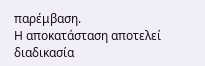παρέμβαση.
Η αποκατάσταση αποτελεί διαδικασία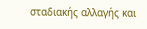σταδιακής αλλαγής και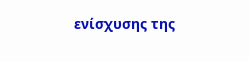ενίσχυσης της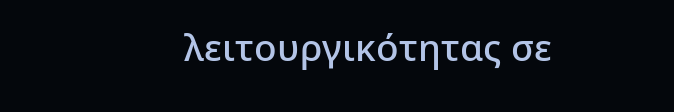λειτουργικότητας σε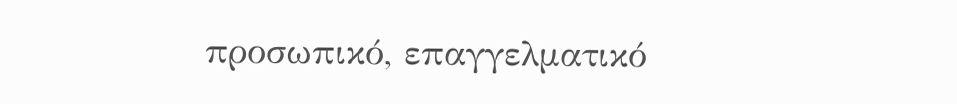προσωπικό, επαγγελματικό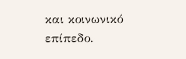και κοινωνικό επίπεδο.